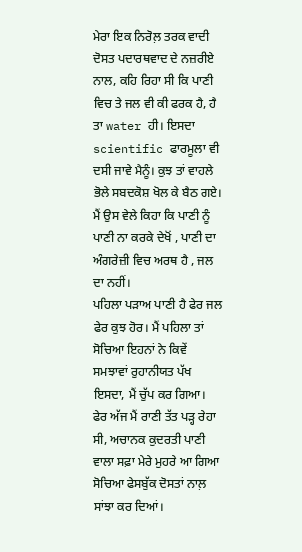ਮੇਰਾ ਇਕ ਨਿਰੋਲ਼ ਤਰਕ ਵਾਦੀ ਦੋਸਤ ਪਦਾਰਥਵਾਦ ਦੇ ਨਜ਼ਰੀਏ ਨਾਲ, ਕਹਿ ਰਿਹਾ ਸੀ ਕਿ ਪਾਣੀ ਵਿਚ ਤੇ ਜਲ ਵੀ ਕੀ ਫਰਕ ਹੈ, ਹੈ ਤਾ water ਹੀ। ਇਸਦਾ scientific ਫਾਰਮੂਲਾ ਵੀ ਦਸੀ ਜਾਵੇ ਮੈਨੂੰ। ਕੁਝ ਤਾਂ ਵਾਹਲੇ ਭੋਲੇ ਸਬਦਕੋਸ਼ ਖੋਲ ਕੇ ਬੈਠ ਗਏ। ਮੈਂ ਉਸ ਵੇਲੇ ਕਿਹਾ ਕਿ ਪਾਣੀ ਨੂੰ ਪਾਣੀ ਨਾ ਕਰਕੇ ਦੇਖੋਂ , ਪਾਣੀ ਦਾ ਅੰਗਰੇਜ਼ੀ ਵਿਚ ਅਰਥ ਹੈ , ਜਲ ਦਾ ਨਹੀਂ।
ਪਹਿਲਾ ਪੜਾਅ ਪਾਣੀ ਹੈ ਫੇਰ ਜਲ ਫੇਰ ਕੁਝ ਹੋਰ। ਮੈਂ ਪਹਿਲਾ ਤਾਂ ਸੋਚਿਆ ਇਹਨਾਂ ਨੇ ਕਿਵੇਂ ਸਮਝਾਵਾਂ ਰੁਹਾਨੀਯਤ ਪੱਖ ਇਸਦਾ, ਮੈਂ ਚੁੱਪ ਕਰ ਗਿਆ। ਫੇਰ ਅੱਜ ਮੈਂ ਰਾਣੀ ਤੱਤ ਪੜ੍ਹ ਰੇਹਾ ਸੀ, ਅਚਾਨਕ ਕੁਦਰਤੀ ਪਾਣੀ ਵਾਲਾ ਸਫ਼ਾ ਮੇਰੇ ਮੁਹਰੇ ਆ ਗਿਆ ਸੋਚਿਆ ਫੇਸਬੁੱਕ ਦੋਸਤਾਂ ਨਾਲ਼ ਸਾਂਝਾ ਕਰ ਦਿਆਂ।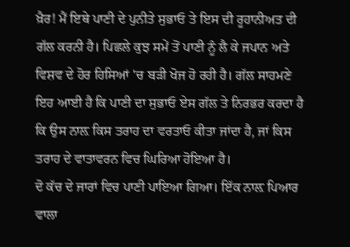ਖ਼ੈਰ! ਮੈਂ ਇਥੇ ਪਾਣੀ ਦੇ ਪੁਨੀਤੇ ਸੁਭਾਓ ਤੇ ਇਸ ਦੀ ਰੂਹਾਨੀਅਤ ਦੀ ਗੱਲ ਕਰਨੀ ਹੈ। ਪਿਛਲੇ ਕੁਝ ਸਮੇਂ ਤੋਂ ਪਾਣੀ ਨੂੰ ਲੈ ਕੇ ਜਪਾਨ ਅਤੇ ਵਿਸ਼ਵ ਦੇ ਹੋਰ ਹਿਸਿਆਂ 'ਚ ਬੜੀ ਖੋਜ ਹੋ ਰਹੀ ਹੈ। ਗੱਲ ਸਾਹਮਣੇ ਇਹ ਆਈ ਹੈ ਕਿ ਪਾਣੀ ਦਾ ਸੁਭਾਓ ਏਸ ਗੱਲ ਤੇ ਨਿਰਭਰ ਕਰਦਾ ਹੈ ਕਿ ਉਸ ਨਾਲ਼ ਕਿਸ ਤਰਾਹ ਦਾ ਵਰਤਾਓ ਕੀਤਾ ਜਾਂਦਾ ਹੈ, ਜਾਂ ਕਿਸ ਤਰਾਹ ਦੇ ਵਾਤਾਵਰਨ ਵਿਚ ਘਿਰਿਆ ਹੋਇਆ ਹੈ।
ਦੋ ਕੱਚ ਦੇ ਜਾਰਾਂ ਵਿਚ ਪਾਣੀ ਪਾਇਆ ਗਿਆ। ਇੱਕ ਨਾਲ਼ ਪਿਆਰ ਵਾਲਾ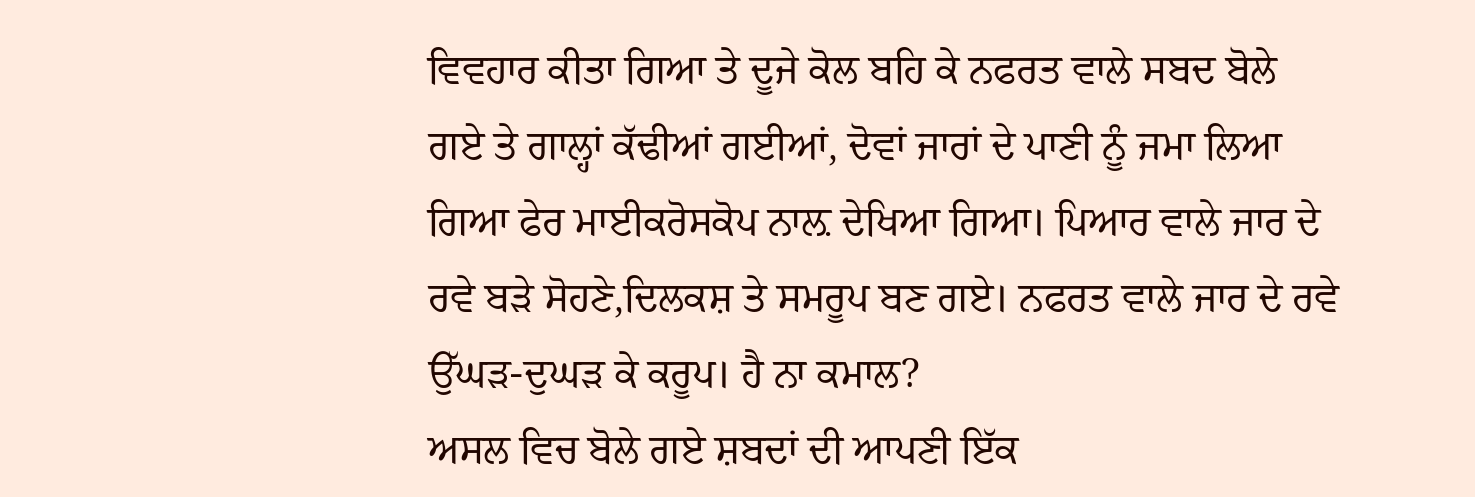ਵਿਵਹਾਰ ਕੀਤਾ ਗਿਆ ਤੇ ਦੂਜੇ ਕੋਲ ਬਹਿ ਕੇ ਨਫਰਤ ਵਾਲੇ ਸਬਦ ਬੋਲੇ ਗਏ ਤੇ ਗਾਲ੍ਹਾਂ ਕੱਢੀਆਂ ਗਈਆਂ, ਦੋਵਾਂ ਜਾਰਾਂ ਦੇ ਪਾਣੀ ਨੂੰ ਜਮਾ ਲਿਆ ਗਿਆ ਫੇਰ ਮਾਈਕਰੋਸਕੋਪ ਨਾਲ਼ ਦੇਖਿਆ ਗਿਆ। ਪਿਆਰ ਵਾਲੇ ਜਾਰ ਦੇ ਰਵੇ ਬੜੇ ਸੋਹਣੇ,ਦਿਲਕਸ਼ ਤੇ ਸਮਰੂਪ ਬਣ ਗਏ। ਨਫਰਤ ਵਾਲੇ ਜਾਰ ਦੇ ਰਵੇ ਉੱਘੜ-ਦੁਘੜ ਕੇ ਕਰੂਪ। ਹੈ ਨਾ ਕਮਾਲ?
ਅਸਲ ਵਿਚ ਬੋਲੇ ਗਏ ਸ਼ਬਦਾਂ ਦੀ ਆਪਣੀ ਇੱਕ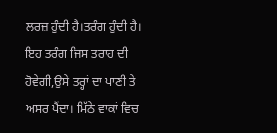ਲਰਜ਼ ਹੁੰਦੀ ਹੈ।ਤਰੰਗ ਹੁੰਦੀ ਹੈ। ਇਹ ਤਰੰਗ ਜਿਸ ਤਰਾਹ ਦੀ ਹੋਵੇਗੀ,ਉਸੇ ਤਰ੍ਹਾਂ ਦਾ ਪਾਣੀ ਤੇ ਅਸਰ ਪੈਂਦਾ। ਮਿੱਠੇ ਵਾਕਾਂ ਵਿਚ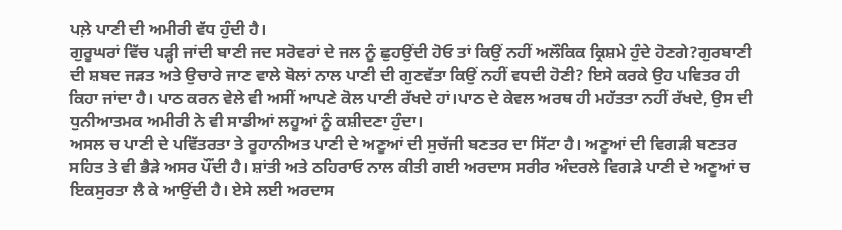ਪਲ਼ੇ ਪਾਣੀ ਦੀ ਅਮੀਰੀ ਵੱਧ ਹੁੰਦੀ ਹੈ।
ਗੁਰੂਘਰਾਂ ਵਿੱਚ ਪੜ੍ਹੀ ਜਾਂਦੀ ਬਾਣੀ ਜਦ ਸਰੋਵਰਾਂ ਦੇ ਜਲ ਨੂੰ ਛੁਹਉਂਦੀ ਹੋਓ ਤਾਂ ਕਿਉਂ ਨਹੀਂ ਅਲੌਕਿਕ ਕ੍ਰਿਸ਼ਮੇ ਹੁੰਦੇ ਹੋਣਗੇ?ਗੁਰਬਾਣੀ ਦੀ ਸ਼ਬਦ ਜੜਤ ਅਤੇ ਉਚਾਰੇ ਜਾਣ ਵਾਲੇ ਬੋਲਾਂ ਨਾਲ ਪਾਣੀ ਦੀ ਗੁਣਵੱਤਾ ਕਿਉਂ ਨਹੀਂ ਵਧਦੀ ਹੋਣੀ? ਇਸੇ ਕਰਕੇ ਉਹ ਪਵਿਤਰ ਹੀ ਕਿਹਾ ਜਾਂਦਾ ਹੈ। ਪਾਠ ਕਰਨ ਵੇਲੇ ਵੀ ਅਸੀਂ ਆਪਣੇ ਕੋਲ ਪਾਣੀ ਰੱਖਦੇ ਹਾਂ।ਪਾਠ ਦੇ ਕੇਵਲ ਅਰਥ ਹੀ ਮਹੱਤਤਾ ਨਹੀਂ ਰੱਖਦੇ, ਉਸ ਦੀ ਧੁਨੀਆਤਮਕ ਅਮੀਰੀ ਨੇ ਵੀ ਸਾਡੀਆਂ ਲਹੂਆਂ ਨੂੰ ਕਸ਼ੀਦਣਾ ਹੁੰਦਾ।
ਅਸਲ ਚ ਪਾਣੀ ਦੇ ਪਵਿੱਤਰਤਾ ਤੇ ਰੂਹਾਨੀਅਤ ਪਾਣੀ ਦੇ ਅਣੂਆਂ ਦੀ ਸੁਚੱਜੀ ਬਣਤਰ ਦਾ ਸਿੱਟਾ ਹੈ। ਅਣੂਆਂ ਦੀ ਵਿਗੜੀ ਬਣਤਰ ਸਹਿਤ ਤੇ ਵੀ ਭੈੜੇ ਅਸਰ ਪੌਂਦੀ ਹੈ। ਸ਼ਾਂਤੀ ਅਤੇ ਠਹਿਰਾਓ ਨਾਲ ਕੀਤੀ ਗਈ ਅਰਦਾਸ ਸਰੀਰ ਅੰਦਰਲੇ ਵਿਗੜੇ ਪਾਣੀ ਦੇ ਅਣੂਆਂ ਚ ਇਕਸੁਰਤਾ ਲੈ ਕੇ ਆਉਂਦੀ ਹੈ। ਏਸੇ ਲਈ ਅਰਦਾਸ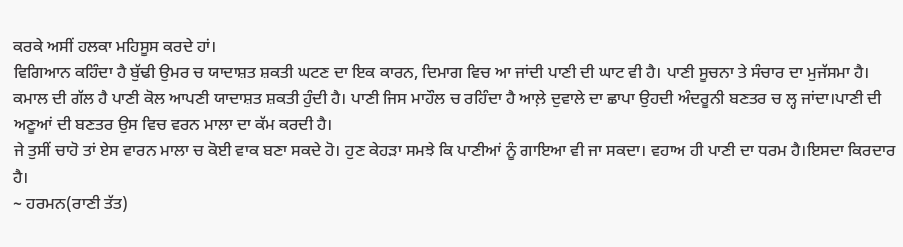ਕਰਕੇ ਅਸੀਂ ਹਲਕਾ ਮਹਿਸੂਸ ਕਰਦੇ ਹਾਂ।
ਵਿਗਿਆਨ ਕਹਿੰਦਾ ਹੈ ਬੁੱਢੀ ਉਮਰ ਚ ਯਾਦਾਸ਼ਤ ਸ਼ਕਤੀ ਘਟਣ ਦਾ ਇਕ ਕਾਰਨ, ਦਿਮਾਗ ਵਿਚ ਆ ਜਾਂਦੀ ਪਾਣੀ ਦੀ ਘਾਟ ਵੀ ਹੈ। ਪਾਣੀ ਸੂਚਨਾ ਤੇ ਸੰਚਾਰ ਦਾ ਮੁਜੱਸਮਾ ਹੈ। ਕਮਾਲ ਦੀ ਗੱਲ ਹੈ ਪਾਣੀ ਕੋਲ ਆਪਣੀ ਯਾਦਾਸ਼ਤ ਸ਼ਕਤੀ ਹੁੰਦੀ ਹੈ। ਪਾਣੀ ਜਿਸ ਮਾਹੌਲ ਚ ਰਹਿੰਦਾ ਹੈ ਆਲ਼ੇ ਦੁਵਾਲੇ ਦਾ ਛਾਪਾ ਉਹਦੀ ਅੰਦਰੂਨੀ ਬਣਤਰ ਚ ਲ੍ਹ ਜਾਂਦਾ।ਪਾਣੀ ਦੀ ਅਣੂਆਂ ਦੀ ਬਣਤਰ ਉਸ ਵਿਚ ਵਰਨ ਮਾਲਾ ਦਾ ਕੱਮ ਕਰਦੀ ਹੈ।
ਜੇ ਤੁਸੀਂ ਚਾਹੋ ਤਾਂ ਏਸ ਵਾਰਨ ਮਾਲਾ ਚ ਕੋਈ ਵਾਕ ਬਣਾ ਸਕਦੇ ਹੋ। ਹੁਣ ਕੇਹੜਾ ਸਮਝੇ ਕਿ ਪਾਣੀਆਂ ਨੂੰ ਗਾਇਆ ਵੀ ਜਾ ਸਕਦਾ। ਵਹਾਅ ਹੀ ਪਾਣੀ ਦਾ ਧਰਮ ਹੈ।ਇਸਦਾ ਕਿਰਦਾਰ ਹੈ।
~ ਹਰਮਨ(ਰਾਣੀ ਤੱਤ)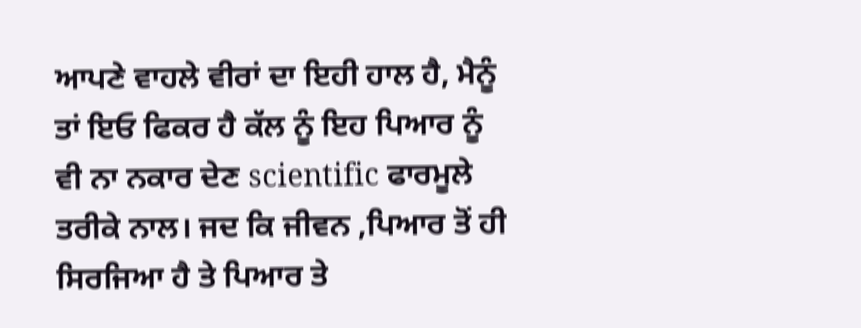ਆਪਣੇ ਵਾਹਲੇ ਵੀਰਾਂ ਦਾ ਇਹੀ ਹਾਲ ਹੈ, ਮੈਨੂੰ ਤਾਂ ਇਓ ਫਿਕਰ ਹੈ ਕੱਲ ਨੂੰ ਇਹ ਪਿਆਰ ਨੂੰ ਵੀ ਨਾ ਨਕਾਰ ਦੇਣ scientific ਫਾਰਮੂਲੇ ਤਰੀਕੇ ਨਾਲ। ਜਦ ਕਿ ਜੀਵਨ ,ਪਿਆਰ ਤੋਂ ਹੀ ਸਿਰਜਿਆ ਹੈ ਤੇ ਪਿਆਰ ਤੇ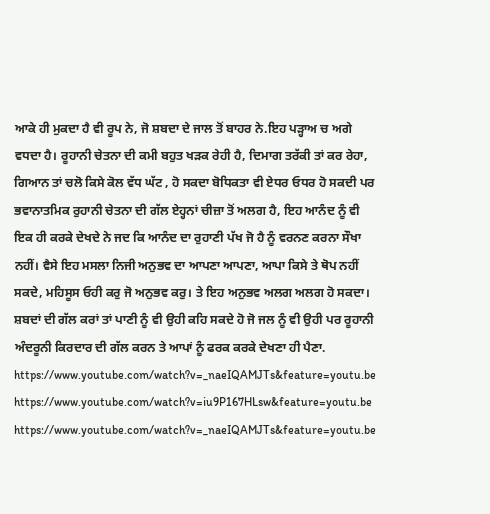ਆਕੇ ਹੀ ਮੁਕਦਾ ਹੈ ਵੀ ਰੂਪ ਨੇ, ਜੋ ਸ਼ਬਦਾ ਦੇ ਜਾਲ ਤੋਂ ਬਾਹਰ ਨੇ.ਇਹ ਪੜ੍ਹਾਅ ਚ ਅਗੇ ਵਧਦਾ ਹੈ। ਰੂਹਾਨੀ ਚੇਤਨਾ ਦੀ ਕਮੀ ਬਹੁਤ ਖੜਕ ਰੇਹੀ ਹੈ, ਦਿਮਾਗ ਤਰੱਕੀ ਤਾਂ ਕਰ ਰੇਹਾ, ਗਿਆਨ ਤਾਂ ਚਲੋ ਕਿਸੇ ਕੋਲ ਵੱਧ ਘੱਟ , ਹੋ ਸਕਦਾ ਬੋਧਿਕਤਾ ਵੀ ਏਧਰ ਓਧਰ ਹੋ ਸਕਦੀ ਪਰ ਭਵਾਨਾਤਮਿਕ ਰੁਹਾਨੀ ਚੇਤਨਾ ਦੀ ਗੱਲ ਏਹ੍ਹਨਾਂ ਚੀਜ਼ਾ ਤੋਂ ਅਲਗ ਹੈ, ਇਹ ਆਨੰਦ ਨੂੰ ਵੀ ਇਕ ਹੀ ਕਰਕੇ ਦੇਖਦੇ ਨੇ ਜਦ ਕਿ ਆਨੰਦ ਦਾ ਰੁਹਾਣੀ ਪੱਖ ਜੋ ਹੈ ਨੂੰ ਵਰਨਣ ਕਰਨਾ ਸੌਖਾ ਨਹੀਂ। ਵੈਸੇ ਇਹ ਮਸਲਾ ਨਿਜੀ ਅਨੁਭਵ ਦਾ ਆਪਣਾ ਆਪਣਾ, ਆਪਾ ਕਿਸੇ ਤੇ ਥੋਪ ਨਹੀਂ ਸਕਦੇ, ਮਹਿਸੂਸ ਓਹੀ ਕਰੁ ਜੋ ਅਨੁਭਵ ਕਰੁ। ਤੇ ਇਹ ਅਨੁਭਵ ਅਲਗ ਅਲਗ ਹੋ ਸਕਦਾ। ਸ਼ਬਦਾਂ ਦੀ ਗੱਲ ਕਰਾਂ ਤਾਂ ਪਾਣੀ ਨੂੰ ਵੀ ਉਹੀ ਕਹਿ ਸਕਦੇ ਹੋ ਜੋ ਜਲ ਨੂੰ ਵੀ ਉਹੀ ਪਰ ਰੂਹਾਨੀ ਅੰਦਰੂਨੀ ਕਿਰਦਾਰ ਦੀ ਗੱਲ ਕਰਨ ਤੇ ਆਪਾਂ ਨੂੰ ਫਰਕ ਕਰਕੇ ਦੇਖਣਾ ਹੀ ਪੈਣਾ.
https://www.youtube.com/watch?v=_naeIQAMJTs&feature=youtu.be
https://www.youtube.com/watch?v=iu9P167HLsw&feature=youtu.be
https://www.youtube.com/watch?v=_naeIQAMJTs&feature=youtu.be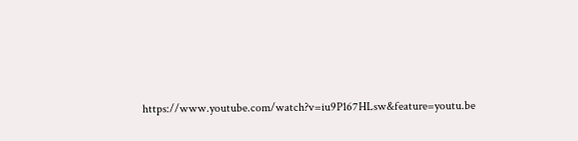https://www.youtube.com/watch?v=iu9P167HLsw&feature=youtu.be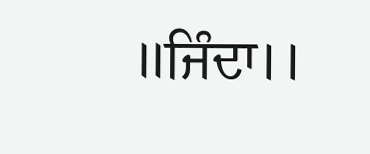।।ਜਿੰਦਾ।।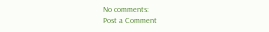No comments:
Post a Comment